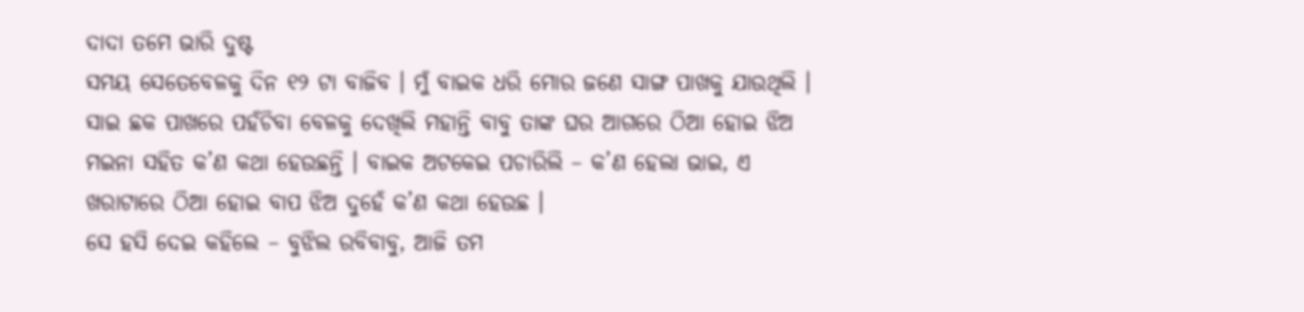ଦାଦା ତମେ ଭାରି ଦୁଷ୍ଟ
ସମୟ ସେତେବେଳକୁ ଦିନ ୧୨ ଟା ବାଜିବ । ମୁଁ ବାଇକ ଧରି ମୋର ଜଣେ ସାଙ୍ଗ ପାଖକୁ ଯାଉଥିଲି । ସାଇ ଛକ ପାଖରେ ପହଁଚିବା ବେଳକୁ ଦେଖିଲି ମହାନ୍ତି ବାବୁ ତାଙ୍କ ଘର ଆଗରେ ଠିଆ ହୋଇ ଝିଅ ମଇନା ସହିତ କ’ଣ କଥା ହେଉଛନ୍ତି । ବାଇକ ଅଟକେଇ ପଚାରିଲି – କ’ଣ ହେଲା ଭାଇ, ଏ ଖରାଟାରେ ଠିଆ ହୋଇ ବାପ ଝିଅ ଦୁହେଁ କ’ଣ କଥା ହେଉଛ ।
ସେ ହସି ଦେଇ କହିଲେ – ବୁଝିଲ ରବିବାବୁ, ଆଜି ତମ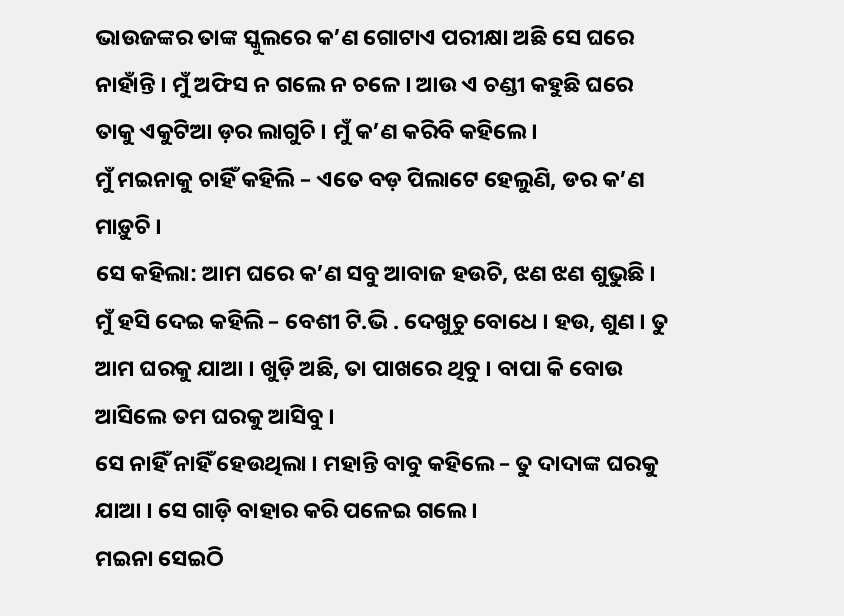ଭାଉଜଙ୍କର ତାଙ୍କ ସ୍କୁଲରେ କ’ଣ ଗୋଟାଏ ପରୀକ୍ଷା ଅଛି ସେ ଘରେ ନାହାଁନ୍ତି । ମୁଁ ଅଫିସ ନ ଗଲେ ନ ଚଳେ । ଆଉ ଏ ଚଣ୍ଡୀ କହୁଛି ଘରେ ତାକୁ ଏକୁଟିଆ ଡ଼ର ଲାଗୁଚି । ମୁଁ କ’ଣ କରିବି କହିଲେ ।
ମୁଁ ମଇନାକୁ ଚାହିଁ କହିଲି – ଏତେ ବଡ଼ ପିଲାଟେ ହେଲୁଣି, ଡର କ’ଣ ମାଡ଼ୁଚି ।
ସେ କହିଲା: ଆମ ଘରେ କ’ଣ ସବୁ ଆବାଜ ହଉଚି, ଝଣ ଝଣ ଶୁଭୁଛି ।
ମୁଁ ହସି ଦେଇ କହିଲି – ବେଶୀ ଟି.ଭି . ଦେଖୁଚୁ ବୋଧେ । ହଉ, ଶୁଣ । ତୁ ଆମ ଘରକୁ ଯାଆ । ଖୁଡ଼ି ଅଛି, ତା ପାଖରେ ଥିବୁ । ବାପା କି ବୋଉ ଆସିଲେ ତମ ଘରକୁ ଆସିବୁ ।
ସେ ନାହିଁ ନାହିଁ ହେଉଥିଲା । ମହାନ୍ତି ବାବୁ କହିଲେ – ତୁ ଦାଦାଙ୍କ ଘରକୁ ଯାଆ । ସେ ଗାଡ଼ି ବାହାର କରି ପଳେଇ ଗଲେ ।
ମଇନା ସେଇଠି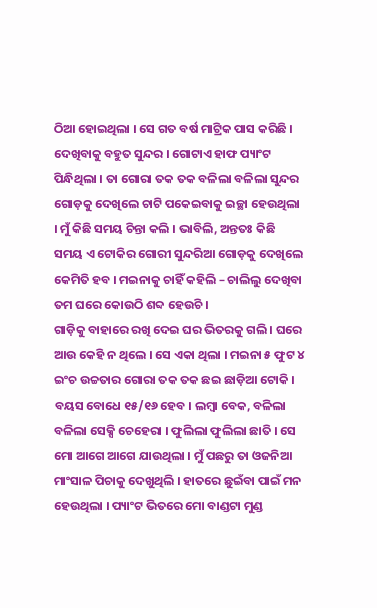ଠିଆ ହୋଇଥିଲା । ସେ ଗତ ବର୍ଷ ମାଟ୍ରିକ ପାସ କରିଛି । ଦେଖିବାକୁ ବହୁତ ସୁନ୍ଦର । ଗୋଟାଏ ହାଫ ପ୍ୟାଂଟ ପିନ୍ଧିଥିଲା । ତା ଗୋରା ତକ ତକ ବଳିଲା ବଳିଲା ସୁନ୍ଦର ଗୋଡ଼କୁ ଦେଖିଲେ ଚାଟି ପକେଇବାକୁ ଇଚ୍ଛା ହେଉଥିଲା । ମୁଁ କିଛି ସମୟ ଚିନ୍ତା କଲି । ଭାବିଲି, ଅନ୍ତତଃ କିଛି ସମୟ ଏ ଟୋକିର ଗୋରୀ ସୁନ୍ଦରିଆ ଗୋଡ଼କୁ ଦେଖିଲେ କେମିତି ହବ । ମଇନାକୁ ଚାହିଁ କହିଲି – ଚାଲିଲୁ ଦେଖିବା ତମ ଘରେ କୋଉଠି ଶବ୍ଦ ହେଉଚି ।
ଗାଡ଼ିକୁ ବାହାରେ ରଖି ଦେଇ ଘର ଭିତରକୁ ଗଲି । ଘରେ ଆଉ କେହି ନ ଥିଲେ । ସେ ଏକା ଥିଲା । ମଇନା ୫ ଫୁଟ ୪ ଇଂଚ ଉଚ୍ଚତାର ଗୋରା ତକ ତକ ଛଇ ଛାଡ଼ିଆ ଟୋକି । ବୟସ ବୋଧେ ୧୫/୧୬ ହେବ । ଲମ୍ବା ବେକ, ବଳିଲା ବଳିଲା ସେକ୍ସି ଚେହେରା । ଫୁଲିଲା ଫୁଲିଲା ଛାତି । ସେ ମୋ ଆଗେ ଆଗେ ଯାଉଥିଲା । ମୁଁ ପଛରୁ ତା ଓଜନିଆ ମାଂସାଳ ପିଚାକୁ ଦେଖୁଥିଲି । ହାତରେ ଛୁଇଁବା ପାଇଁ ମନ ହେଉଥିଲା । ପ୍ୟାଂଟ ଭିତରେ ମୋ ବାଣ୍ଡଟା ମୁଣ୍ଡ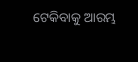ଟେକିବାକୁ ଆରମ୍ଭ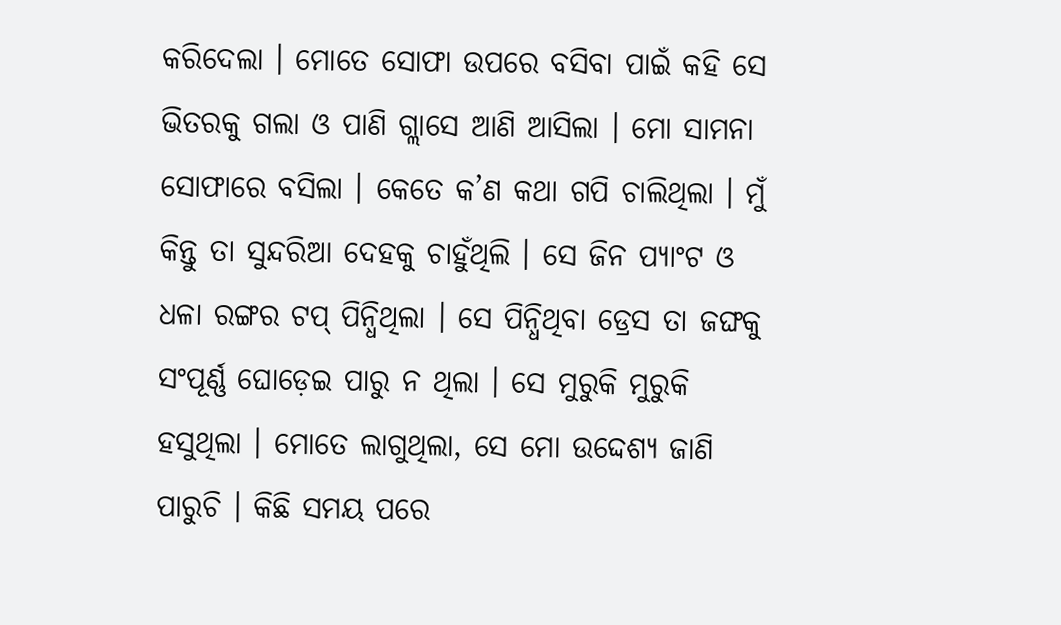କରିଦେଲା । ମୋତେ ସୋଫା ଉପରେ ବସିବା ପାଇଁ କହି ସେ ଭିତରକୁ ଗଲା ଓ ପାଣି ଗ୍ଲାସେ ଆଣି ଆସିଲା । ମୋ ସାମନା ସୋଫାରେ ବସିଲା । କେତେ କ’ଣ କଥା ଗପି ଚାଲିଥିଲା । ମୁଁ କିନ୍ତୁ ତା ସୁନ୍ଦରିଆ ଦେହକୁ ଚାହୁଁଥିଲି । ସେ ଜିନ ପ୍ୟାଂଟ ଓ ଧଳା ରଙ୍ଗର ଟପ୍ ପିନ୍ଧିଥିଲା । ସେ ପିନ୍ଧିଥିବା ଡ୍ରେସ ତା ଜଙ୍ଘକୁ ସଂପୂର୍ଣ୍ଣ ଘୋଡ଼େଇ ପାରୁ ନ ଥିଲା । ସେ ମୁରୁକି ମୁରୁକି ହସୁଥିଲା । ମୋତେ ଲାଗୁଥିଲା, ସେ ମୋ ଉଦ୍ଦେଶ୍ୟ ଜାଣି ପାରୁଚି । କିଛି ସମୟ ପରେ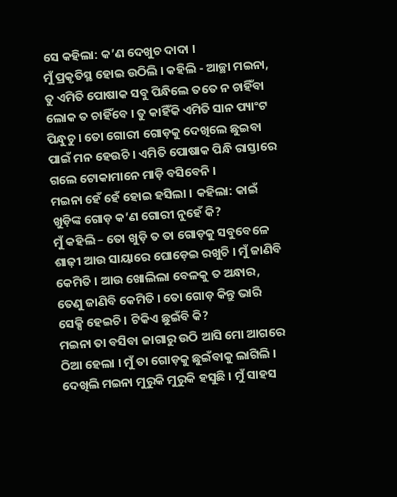ସେ କହିଲା: କ’ଣ ଦେଖୁଚ ଦାଦା ।
ମୁଁ ପ୍ରକୃତିସ୍ଥ ହୋଇ ଉଠିଲି । କହିଲି - ଆଚ୍ଛା ମଇନା, ତୁ ଏମିତି ପୋଷାକ ସବୁ ପିନ୍ଧିଲେ ତତେ ନ ଚାହିଁବା ଲୋକ ତ ଚାହିଁବେ । ତୁ କାହିଁକି ଏମିତି ସାନ ପ୍ୟାଂଟ ପିନ୍ଧୁଚୁ । ତୋ ଗୋରୀ ଗୋଡ଼କୁ ଦେଖିଲେ ଛୁଇବା ପାଇଁ ମନ ହେଉଚି । ଏମିତି ପୋଷାକ ପିନ୍ଧି ରାସ୍ତାରେ ଗଲେ ଟୋକାମାନେ ମାଡ଼ି ବସିବେନି ।
ମଇନା ହେଁ ହେଁ ହୋଇ ହସିଲା । କହିଲା: କାଇଁ ଖୁଡ଼ିଙ୍କ ଗୋଡ଼ କ’ଣ ଗୋରୀ ନୁହେଁ କି?
ମୁଁ କହିଲି – ତୋ ଖୁଡ଼ି ତ ତା ଗୋଡ଼କୁ ସବୁବେଳେ ଶାଢ଼ୀ ଆଉ ସାୟାରେ ଘୋଡ଼େଇ ରଖୁଚି । ମୁଁ ଜାଣିବି କେମିତି । ଆଉ ଖୋଲିଲା ବେଳକୁ ତ ଅନ୍ଧାର, ତେଣୁ ଜାଣିବି କେମିତି । ତୋ ଗୋଡ଼ କିନ୍ତୁ ଭାରି ସେକ୍ସି ହେଇଚି । ଟିକିଏ ଛୁଇଁବି କି?
ମଇନା ତା ବସିବା ଜାଗାରୁ ଉଠି ଆସି ମୋ ଆଗରେ ଠିଆ ହେଲା । ମୁଁ ତା ଗୋଡ଼କୁ ଛୁଇଁବାକୁ ଲାଗିଲି । ଦେଖିଲି ମଇନା ମୁରୁକି ମୁରୁକି ହସୁଛି । ମୁଁ ସାହସ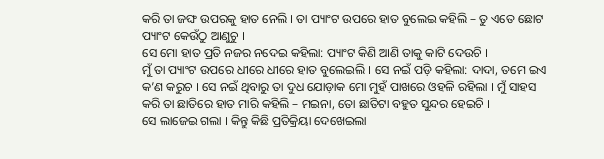କରି ତା ଜଙ୍ଘ ଉପରକୁ ହାତ ନେଲି । ତା ପ୍ୟାଂଟ ଉପରେ ହାତ ବୁଲେଇ କହିଲି – ତୁ ଏତେ ଛୋଟ ପ୍ୟାଂଟ କେଉଁଠୁ ଆଣୁଚୁ ।
ସେ ମୋ ହାତ ପ୍ରତି ନଜର ନଦେଇ କହିଲା: ପ୍ୟାଂଟ କିଣି ଆଣି ତାକୁ କାଟି ଦେଉଚି ।
ମୁଁ ତା ପ୍ୟାଂଟ ଉପରେ ଧୀରେ ଧୀରେ ହାତ ବୁଲେଇଲି । ସେ ନଇଁ ପଡ଼ି କହିଲା: ଦାଦା, ତମେ ଇଏ କ’ଣ କରୁଚ । ସେ ନଇଁ ଥିବାରୁ ତା ଦୁଧ ଯୋଡ଼ାକ ମୋ ମୁହଁ ପାଖରେ ଓହଳି ରହିଲା । ମୁଁ ସାହସ କରି ତା ଛାତିରେ ହାତ ମାରି କହିଲି – ମଇନା, ତୋ ଛାତିଟା ବହୁତ ସୁନ୍ଦର ହେଇଚି ।
ସେ ଲାଜେଇ ଗଲା । କିନ୍ତୁ କିଛି ପ୍ରତିକ୍ରିୟା ଦେଖେଇଲା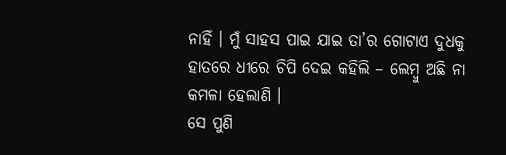ନାହିଁ । ମୁଁ ସାହସ ପାଇ ଯାଇ ତା’ର ଗୋଟାଏ ଦୁଧକୁ ହାତରେ ଧୀରେ ଚିପି ଦେଇ କହିଲି – ଲେମ୍ବୁ ଅଛି ନା କମଳା ହେଲାଣି ।
ସେ ପୁଣି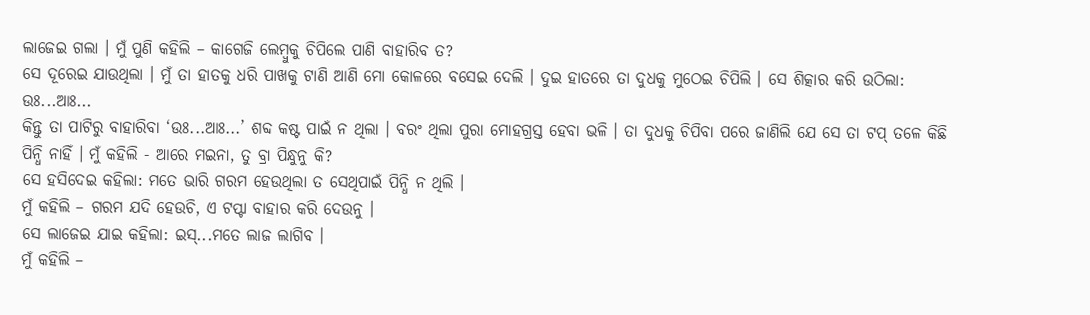ଲାଜେଇ ଗଲା । ମୁଁ ପୁଣି କହିଲି – କାଗେଜି ଲେମ୍ବୁକୁ ଚିପିଲେ ପାଣି ବାହାରିବ ତ?
ସେ ଦୂରେଇ ଯାଉଥିଲା । ମୁଁ ତା ହାତକୁ ଧରି ପାଖକୁ ଟାଣି ଆଣି ମୋ କୋଳରେ ବସେଇ ଦେଲି । ଦୁଇ ହାତରେ ତା ଦୁଧକୁ ମୁଠେଇ ଚିପିଲି । ସେ ଶିତ୍କାର କରି ଉଠିଲା: ଉଃ...ଆଃ...
କିନ୍ତୁ ତା ପାଟିରୁ ବାହାରିବା ‘ଉଃ...ଆଃ...’ ଶବ୍ଦ କଷ୍ଟ ପାଇଁ ନ ଥିଲା । ବରଂ ଥିଲା ପୁରା ମୋହଗ୍ରସ୍ତ ହେବା ଭଳି । ତା ଦୁଧକୁ ଚିପିବା ପରେ ଜାଣିଲି ଯେ ସେ ତା ଟପ୍ ତଳେ କିଛି ପିନ୍ଧି ନାହିଁ । ମୁଁ କହିଲି - ଆରେ ମଇନା, ତୁ ବ୍ରା ପିନ୍ଧୁନୁ କି?
ସେ ହସିଦେଇ କହିଲା: ମତେ ଭାରି ଗରମ ହେଉଥିଲା ତ ସେଥିପାଇଁ ପିନ୍ଧି ନ ଥିଲି ।
ମୁଁ କହିଲି – ଗରମ ଯଦି ହେଉଚି, ଏ ଟପ୍ଟା ବାହାର କରି ଦେଉନୁ ।
ସେ ଲାଜେଇ ଯାଇ କହିଲା: ଇସ୍...ମତେ ଲାଜ ଲାଗିବ ।
ମୁଁ କହିଲି –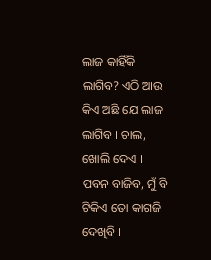ଲାଜ କାହିଁକି ଲାଗିବ? ଏଠି ଆଉ କିଏ ଅଛି ଯେ ଲାଜ ଲାଗିବ । ଚାଲ, ଖୋଲି ଦେଏ । ପବନ ବାଜିବ, ମୁଁ ବି ଟିକିଏ ତୋ କାଗଜି ଦେଖିବି ।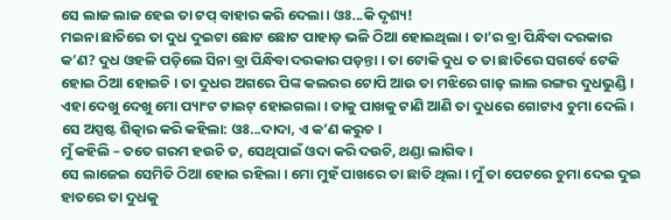ସେ ଲାଜ ଲାଜ ହେଇ ତା ଟପ୍ ବାହାର କରି ଦେଲା । ଓଃ...କି ଦୃଶ୍ୟ!
ମଇନା ଛାତିରେ ତା ଦୁଧ ଦୁଇଟା ଛୋଟ ଛୋଟ ପାହାଡ଼ ଭଳି ଠିଆ ହୋଇଥିଲା । ତା’ର ବ୍ରା ପିନ୍ଧିବା ଦରକାର କ’ଣ? ଦୁଧ ଓହଳି ପଡ଼ିଲେ ସିନା ବ୍ରା ପିନ୍ଧିବା ଦରକାର ପଡ଼ନ୍ତା । ତା ଟୋକି ଦୁଧ ତ ତା ଛାତିରେ ସଗର୍ବେ ଟେକି ହୋଇ ଠିଆ ହୋଇଚି । ତା ଦୁଧର ଅଗରେ ପିଙ୍କ କଲରର ଟୋପି ଆଉ ତା ମଝିରେ ଗାଢ଼ ଲାଲ ରଙ୍ଗର ଦୁଧଭୁଣ୍ଡି । ଏହା ଦେଖୁ ଦେଖୁ ମୋ ପ୍ୟାଂଟ ଟାଇଟ୍ ହୋଇଗଲା । ତାକୁ ପାଖକୁ ଟାଣି ଆଣି ତା ଦୁଧରେ ଗୋଟାଏ ଚୁମା ଦେଲି । ସେ ଅସ୍ପଷ୍ଟ ଶିତ୍କାର କରି କହିଲା: ଓଃ...ଦାଦା, ଏ କ’ଣ କରୁଚ ।
ମୁଁ କହିଲି – ତତେ ଗରମ ହଉଚି ତ, ସେଥିପାଇଁ ଓଦା କରି ଦଉଚି, ଥଣ୍ଡା ଲାଗିବ ।
ସେ ଲାଜେଇ ସେମିତି ଠିଆ ହୋଇ ରହିଲା । ମୋ ମୁହଁ ପାଖରେ ତା ଛାତି ଥିଲା । ମୁଁ ତା ପେଟରେ ଚୁମା ଦେଇ ଦୁଇ ହାତରେ ତା ଦୁଧକୁ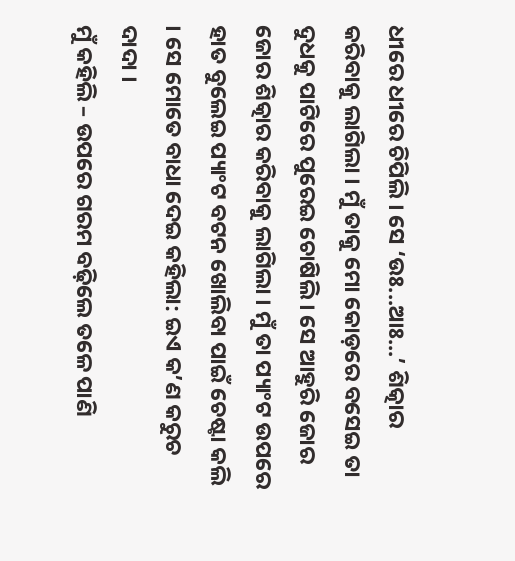ଧୀରେ ଧୀରେ ଚିପିଲି । ସେ ‘ଉଃ...ଆଃ...’ ଶିତ୍କାର କରିବାକୁ ଲାଗିଲା । ମୁଁ ତାକୁ ମୋ କୋଡ଼ରେ ବସେଇ ତା ଦୁଧକୁ ପାଟିରେ ପୁରେଇ ଚୋଷିଲି । ସେ ଆହୁରି ଜୋର ଜୋର ଶିତ୍କାର କରିବାକୁ ଲାଗିଲା । ମୁଁ ତା ପ୍ୟାଂଟ ଉପରେ ହାତ ବୁଲେଇ ପ୍ୟାଂଟ ବଟନ ଖୋଲିବା ପାଇଁ ଚେଷ୍ଟା କଲି । ସେ ମୋତେ ବାଧା ଦେଇ କହିଲା: ଇଏ କ’ଣ କରୁଚ ଦାଦା ।
ମୁଁ କହିଲି – ଉପରେ ଗରମ ବଢ଼ିଲେ ତଳେ ପାଣି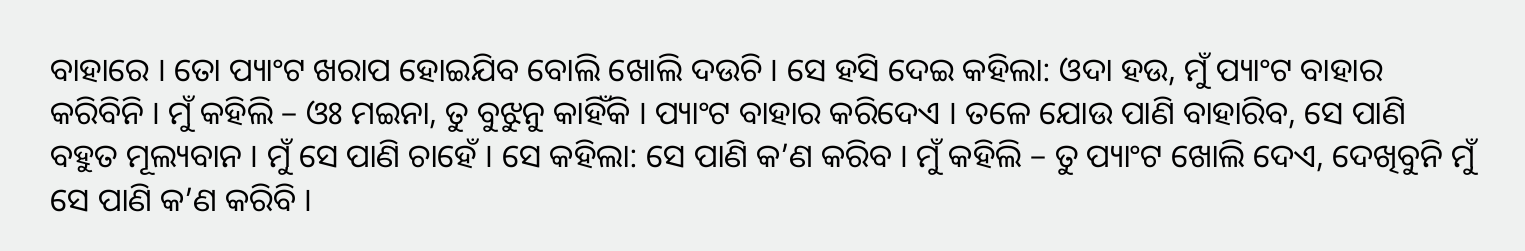ବାହାରେ । ତୋ ପ୍ୟାଂଟ ଖରାପ ହୋଇଯିବ ବୋଲି ଖୋଲି ଦଉଚି । ସେ ହସି ଦେଇ କହିଲା: ଓଦା ହଉ, ମୁଁ ପ୍ୟାଂଟ ବାହାର କରିବିନି । ମୁଁ କହିଲି – ଓଃ ମଇନା, ତୁ ବୁଝୁନୁ କାହିଁକି । ପ୍ୟାଂଟ ବାହାର କରିଦେଏ । ତଳେ ଯୋଉ ପାଣି ବାହାରିବ, ସେ ପାଣି ବହୁତ ମୂଲ୍ୟବାନ । ମୁଁ ସେ ପାଣି ଚାହେଁ । ସେ କହିଲା: ସେ ପାଣି କ’ଣ କରିବ । ମୁଁ କହିଲି – ତୁ ପ୍ୟାଂଟ ଖୋଲି ଦେଏ, ଦେଖିବୁନି ମୁଁ ସେ ପାଣି କ’ଣ କରିବି ।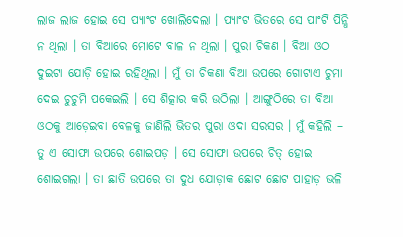ଲାଜ ଲାଜ ହୋଇ ସେ ପ୍ୟାଂଟ ଖୋଲିଦେଲା । ପ୍ୟାଂଟ ଭିତରେ ସେ ପାଂଟି ପିନ୍ଧି ନ ଥିଲା । ତା ବିଆରେ ମୋଟେ ବାଳ ନ ଥିଲା । ପୁରା ଚିକଣ । ବିଆ ଓଠ ଦୁଇଟା ଯୋଡ଼ି ହୋଇ ରହିଥିଲା । ମୁଁ ତା ଚିକଣା ବିଆ ଉପରେ ଗୋଟାଏ ଚୁମା ଦେଇ ଚୁଚୁମି ପକେଇଲି । ସେ ଶିତ୍କାର କରି ଉଠିଲା । ଆଙ୍ଗୁଠିରେ ତା ବିଆ ଓଠକୁ ଆଡ଼େଇବା ବେଳକୁ ଜାଣିଲି ଭିତର ପୁରା ଓଦା ସରସର । ମୁଁ କହିଲି – ତୁ ଏ ସୋଫା ଉପରେ ଶୋଇପଡ଼ । ସେ ସୋଫା ଉପରେ ଚିତ୍ ହୋଇ ଶୋଇଗଲା । ତା ଛାତି ଉପରେ ତା ଦୁଧ ଯୋଡ଼ାକ ଛୋଟ ଛୋଟ ପାହାଡ଼ ଭଳି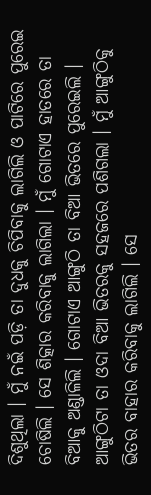ଦିଶୁଥିଲା । ମୁଁ ନଇଁ ପଡ଼ି ତା ଦୁଧକୁ ଚିପିବାକୁ ଲାଗିଲି ଓ ପାଟିରେ ପୁରେଇ ଚୋଷିଲି । ସେ ଶିତ୍କାର କରିବାକୁ ଲାଗିଲା । ମୁଁ ଗୋଟାଏ ହାତରେ ତା ବିଆକୁ ଅଣ୍ଡାଳିଲି । ଗୋଟାଏ ଆଙ୍ଗୁଠି ତା ବିଆ ଭିତରେ ପୁରେଇଲି । ଆଙ୍ଗୁଠିଟା ତା ଓଦା ବିଆ ଭିତରକୁ ସହଜରେ ପଶିଗଲା । ମୁଁ ଆଙ୍ଗୁଠିକୁ ଭିତର ବାହାର କରିବାକୁ ଲାଗିଲି । ସେ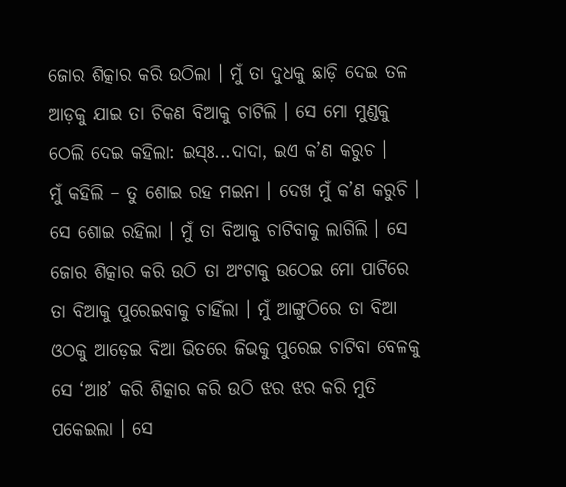ଜୋର ଶିତ୍କାର କରି ଉଠିଲା । ମୁଁ ତା ଦୁଧକୁ ଛାଡ଼ି ଦେଇ ତଳ ଆଡ଼କୁ ଯାଇ ତା ଚିକଣ ବିଆକୁ ଚାଟିଲି । ସେ ମୋ ମୁଣ୍ଡକୁ ଠେଲି ଦେଇ କହିଲା: ଇସ୍ଃ...ଦାଦା, ଇଏ କ’ଣ କରୁଚ ।
ମୁଁ କହିଲି – ତୁ ଶୋଇ ରହ ମଇନା । ଦେଖ ମୁଁ କ’ଣ କରୁଚି ।
ସେ ଶୋଇ ରହିଲା । ମୁଁ ତା ବିଆକୁ ଚାଟିବାକୁ ଲାଗିଲି । ସେ ଜୋର ଶିତ୍କାର କରି ଉଠି ତା ଅଂଟାକୁ ଉଠେଇ ମୋ ପାଟିରେ ତା ବିଆକୁ ପୁରେଇବାକୁ ଚାହିଁଲା । ମୁଁ ଆଙ୍ଗୁଠିରେ ତା ବିଆ ଓଠକୁ ଆଡ଼େଇ ବିଆ ଭିତରେ ଜିଭକୁ ପୁରେଇ ଚାଟିବା ବେଳକୁ ସେ ‘ଆଃ’ କରି ଶିତ୍କାର କରି ଉଠି ଝର ଝର କରି ମୁତି ପକେଇଲା । ସେ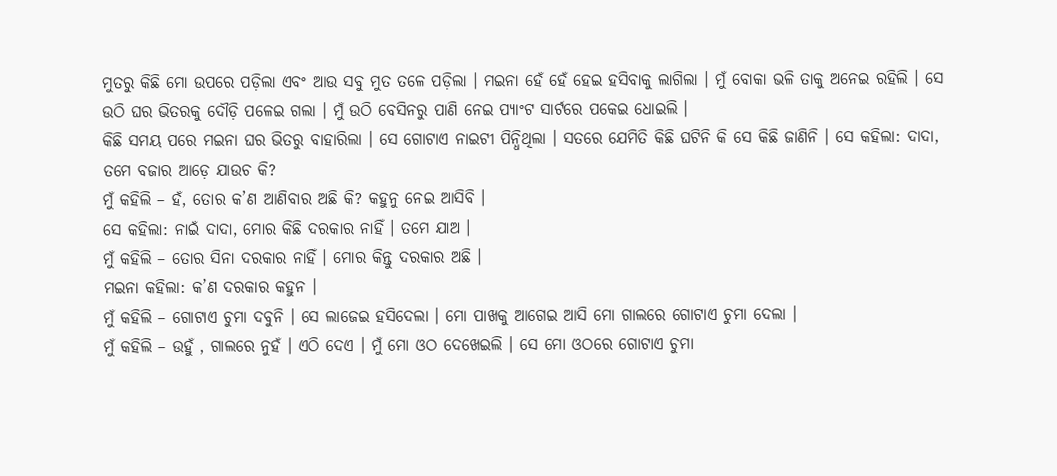ମୁତରୁ କିଛି ମୋ ଉପରେ ପଡ଼ିଲା ଏବଂ ଆଉ ସବୁ ମୁତ ତଳେ ପଡ଼ିଲା । ମଇନା ହେଁ ହେଁ ହେଇ ହସିବାକୁ ଲାଗିଲା । ମୁଁ ବୋକା ଭଳି ତାକୁ ଅନେଇ ରହିଲି । ସେ ଉଠି ଘର ଭିତରକୁ ଦୌଡ଼ି ପଳେଇ ଗଲା । ମୁଁ ଉଠି ବେସିନରୁ ପାଣି ନେଇ ପ୍ୟାଂଟ ସାର୍ଟରେ ପକେଇ ଧୋଇଲି ।
କିଛି ସମୟ ପରେ ମଇନା ଘର ଭିତରୁ ବାହାରିଲା । ସେ ଗୋଟାଏ ନାଇଟୀ ପିନ୍ଧିଥିଲା । ସତରେ ଯେମିତି କିଛି ଘଟିନି କି ସେ କିଛି ଜାଣିନି । ସେ କହିଲା: ଦାଦା, ତମେ ବଜାର ଆଡ଼େ ଯାଉଚ କି?
ମୁଁ କହିଲି – ହଁ, ତୋର କ’ଣ ଆଣିବାର ଅଛି କି? କହୁନୁ ନେଇ ଆସିବି ।
ସେ କହିଲା: ନାଇଁ ଦାଦା, ମୋର କିଛି ଦରକାର ନାହିଁ । ତମେ ଯାଅ ।
ମୁଁ କହିଲି – ତୋର ସିନା ଦରକାର ନାହିଁ । ମୋର କିନ୍ତୁ ଦରକାର ଅଛି ।
ମଇନା କହିଲା: କ’ଣ ଦରକାର କହୁନ ।
ମୁଁ କହିଲି – ଗୋଟାଏ ଚୁମା ଦବୁନି । ସେ ଲାଜେଇ ହସିଦେଲା । ମୋ ପାଖକୁ ଆଗେଇ ଆସି ମୋ ଗାଲରେ ଗୋଟାଏ ଚୁମା ଦେଲା ।
ମୁଁ କହିଲି – ଉହୁଁ , ଗାଲରେ ନୁହଁ । ଏଠି ଦେଏ । ମୁଁ ମୋ ଓଠ ଦେଖେଇଲି । ସେ ମୋ ଓଠରେ ଗୋଟାଏ ଚୁମା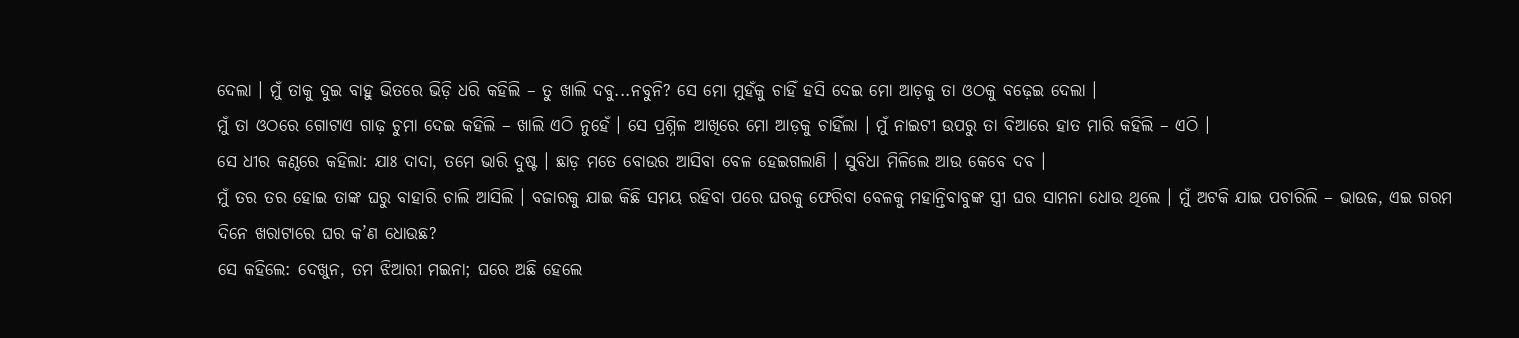ଦେଲା । ମୁଁ ତାକୁ ଦୁଇ ବାହୁ ଭିତରେ ଭିଡ଼ି ଧରି କହିଲି – ତୁ ଖାଲି ଦବୁ...ନବୁନି? ସେ ମୋ ମୁହଁକୁ ଚାହିଁ ହସି ଦେଇ ମୋ ଆଡ଼କୁ ତା ଓଠକୁ ବଢ଼େଇ ଦେଲା ।
ମୁଁ ତା ଓଠରେ ଗୋଟାଏ ଗାଢ଼ ଚୁମା ଦେଇ କହିଲି – ଖାଲି ଏଠି ନୁହେଁ । ସେ ପ୍ରଶ୍ନିଳ ଆଖିରେ ମୋ ଆଡ଼କୁ ଚାହିଁଲା । ମୁଁ ନାଇଟୀ ଉପରୁ ତା ବିଆରେ ହାତ ମାରି କହିଲି – ଏଠି ।
ସେ ଧୀର କଣ୍ଠରେ କହିଲା: ଯାଃ ଦାଦା, ତମେ ଭାରି ଦୁଷ୍ଟ । ଛାଡ଼ ମତେ ବୋଉର ଆସିବା ବେଳ ହେଇଗଲାଣି । ସୁବିଧା ମିଳିଲେ ଆଉ କେବେ ଦବ ।
ମୁଁ ତର ତର ହୋଇ ତାଙ୍କ ଘରୁ ବାହାରି ଚାଲି ଆସିଲି । ବଜାରକୁ ଯାଇ କିଛି ସମୟ ରହିବା ପରେ ଘରକୁ ଫେରିବା ବେଳକୁ ମହାନ୍ତିବାବୁଙ୍କ ସ୍ତ୍ରୀ ଘର ସାମନା ଧୋଉ ଥିଲେ । ମୁଁ ଅଟକି ଯାଇ ପଚାରିଲି – ଭାଉଜ, ଏଇ ଗରମ ଦିନେ ଖରାଟାରେ ଘର କ’ଣ ଧୋଉଛ?
ସେ କହିଲେ: ଦେଖୁନ, ତମ ଝିଆରୀ ମଇନା; ଘରେ ଅଛି ହେଲେ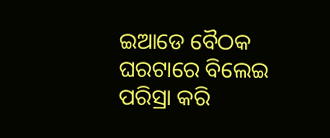ଇଆଡେ ବୈଠକ ଘରଟାରେ ବିଲେଇ ପରିସ୍ରା କରି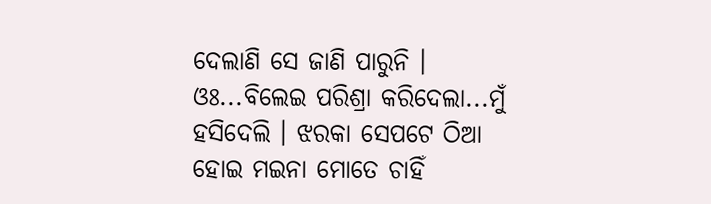ଦେଲାଣି ସେ ଜାଣି ପାରୁନି ।
ଓଃ...ବିଲେଇ ପରିଶ୍ରା କରିଦେଲା...ମୁଁ ହସିଦେଲି । ଝରକା ସେପଟେ ଠିଆ ହୋଇ ମଇନା ମୋତେ ଚାହିଁ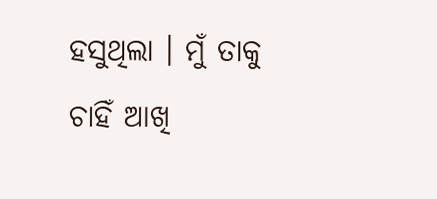ହସୁଥିଲା । ମୁଁ ତାକୁ ଚାହିଁ ଆଖି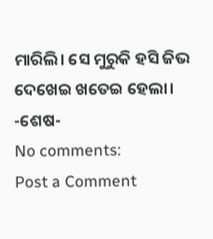ମାରିଲି। ସେ ମୁରୁକି ହସି ଜିଭ ଦେଖେଇ ଖତେଇ ହେଲା।
-ଶେଷ-
No comments:
Post a Comment